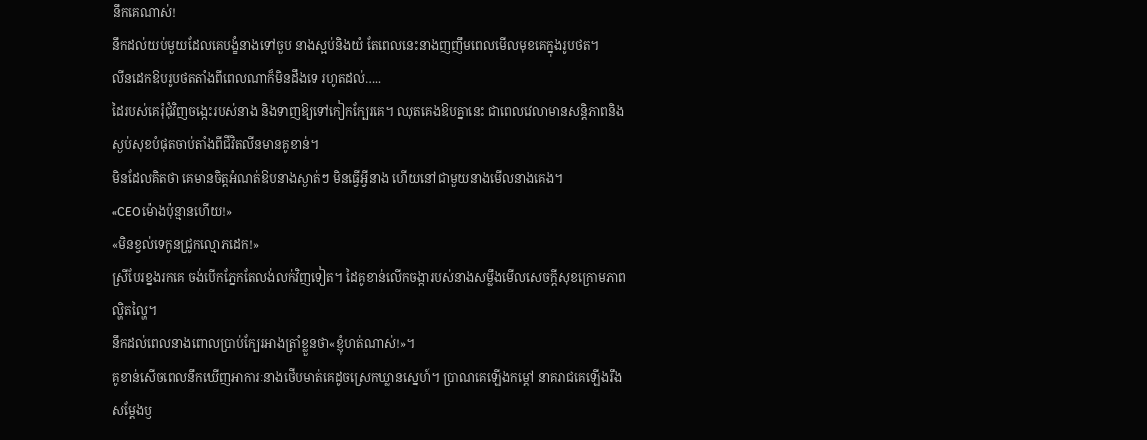នឹកគេណាស់!
នឹកដល់យប់មួយដែលគេបង្ខំនាងទៅចួប នាងស្អប់និងយំ តែពេលនេះនាងញញឹមពេលមើលមុខគេក្នុងរូបថត។
លីនដេកឱបរូបថតតាំងពីពេលណាក៏មិនដឹងទេ រហូតដល់…..
ដៃរបស់គេរុំជុំវិញចង្កេះរបស់នាង និងទាញឱ្យទៅកៀកក្បែរគេ។ ឈុតគេងឱបគ្នានេះ ជាពេលវេលាមានសន្តិភាពនិងស្ងប់សុខបំផុតចាប់តាំងពីជីវិតលីនមានគូខាន់។
មិនដែលគិតថា គេមានចិត្តអំណត់ឱបនាងស្ងាត់ៗ មិនធ្វើអ្វីនាង ហើយនៅជាមួយនាងមើលនាងគេង។
«CEOម៉ោងប៉ុន្មានហើយ!»
«មិនខ្វល់ទេកូនជ្រូកល្មោភដេក!»
ស្រីបែរខ្នងរកគេ ចង់បើកភ្នែកតែលង់លក់វិញទៀត។ ដៃគូខាន់លើកចង្ការបស់នាងសម្លឹងមើលសេចក្តីសុខក្រោមភាពល្ហិតល្ហៃ។
នឹកដល់ពេលនាងពោលប្រាប់ក្បែរអាងត្រាំខ្លួនថា«ខ្ញុំហត់ណាស់!»។
គូខាន់សើចពេលនឹកឃើញអាការៈនាងថើបមាត់គេដូចស្រេកឃ្លានស្នេហ៍។ ប្រាណគេឡើងកម្ដៅ នាគរាជគេឡើងរឹងសម្តែងឫ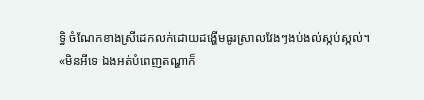ទ្ធិ ចំណែកខាងស្រីដេកលក់ដោយដង្ហើមធូរស្រាលវែងៗងប់ងល់ស្កប់ស្កល់។
«មិនអីទេ ឯងអត់បំពេញតណ្ហាក៏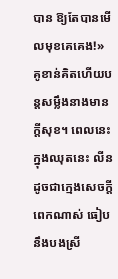បាន ឱ្យតែបានមើលមុខគេគេង!»
គូខាន់គិតហើយបន្តសម្លឹងនាងមានក្តីសុខ។ ពេលនេះក្នុងឈុតនេះ លីនដូចជាក្មេងសេចក្តីពេកណាស់ ធៀបនឹងបងស្រី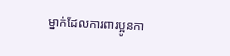ម្នាក់ដែលការពារប្អូនកា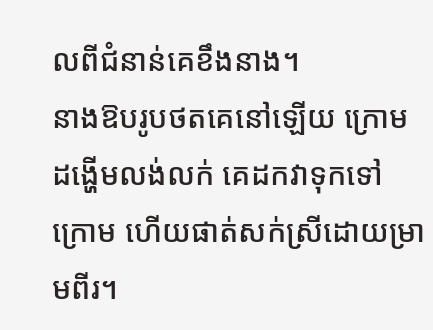លពីជំនាន់គេខឹងនាង។
នាងឱបរូបថតគេនៅឡើយ ក្រោមដង្ហើមលង់លក់ គេដកវាទុកទៅក្រោម ហើយផាត់សក់ស្រីដោយម្រាមពីរ។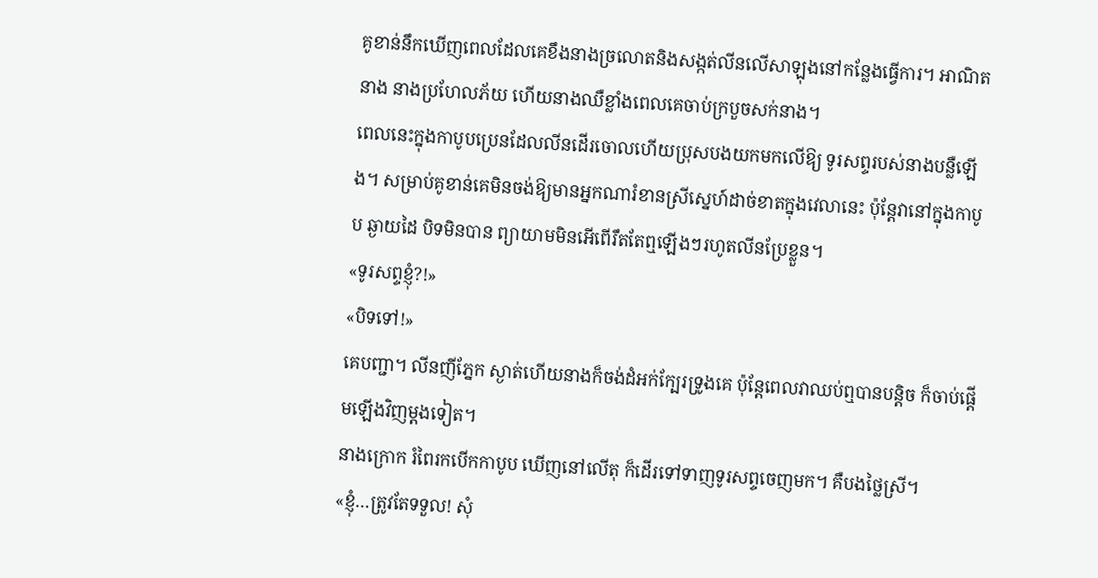គូខាន់នឹកឃើញពេលដែលគេខឹងនាងច្រលោតនិងសង្កត់លីនលើសាឡុងនៅកន្លែងធ្វើការ។ អាណិតនាង នាងប្រហែលភ័យ ហើយនាងឈឺខ្លាំងពេលគេចាប់ក្របួចសក់នាង។
ពេលនេះក្នុងកាបូបប្រេនដែលលីនដើរចោលហើយប្រុសបងយកមកលើឱ្យ ទូរសព្ទរបស់នាងបន្លឺឡើង។ សម្រាប់គូខាន់គេមិនចង់ឱ្យមានអ្នកណារំខានស្រីស្នេហ៍ដាច់ខាតក្នុងវេលានេះ ប៉ុន្តែវានៅក្នុងកាបូប ឆ្ងាយដៃ បិទមិនបាន ព្យាយាមមិនអើពើរឹតតែឮឡើងៗរហូតលីនប្រែខ្លួន។
«ទូរសព្ទខ្ញុំ?!»
«បិទទៅ!»
គេបញ្ជា។ លីនញីភ្នែក ស្ងាត់ហើយនាងក៏ចង់ដំអក់ក្បែរទ្រូងគេ ប៉ុន្តែពេលវាឈប់ឮបានបន្តិច ក៏ចាប់ផ្តើមឡើងវិញម្តងទៀត។
នាងក្រោក រំពៃរកបើកកាបូប ឃើញនៅលើតុ ក៏ដើរទៅទាញទូរសព្ទចេញមក។ គឺបងថ្លៃស្រី។
«ខ្ញុំ…ត្រូវតែទទួល! សុំ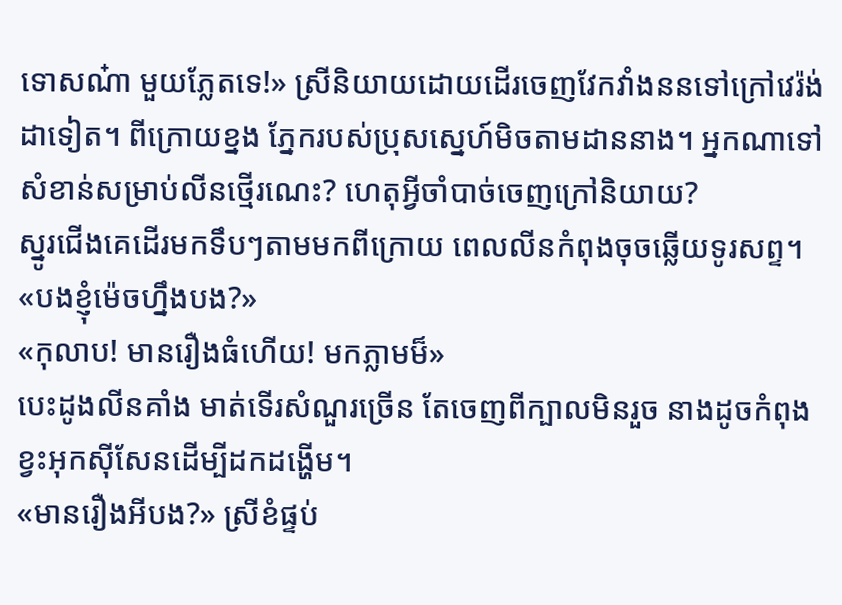ទោសណ៎ា មួយភ្លែតទេ!» ស្រីនិយាយដោយដើរចេញវែកវាំងននទៅក្រៅវេរ៉ង់ដាទៀត។ ពីក្រោយខ្នង ភ្នែករបស់ប្រុសស្នេហ៍មិចតាមដាននាង។ អ្នកណាទៅសំខាន់សម្រាប់លីនថ្មើរណេះ? ហេតុអ្វីចាំបាច់ចេញក្រៅនិយាយ?
ស្នូរជើងគេដើរមកទឹបៗតាមមកពីក្រោយ ពេលលីនកំពុងចុចឆ្លើយទូរសព្ទ។
«បងខ្ញុំម៉េចហ្នឹងបង?»
«កុលាប! មានរឿងធំហើយ! មកភ្លាមម៏»
បេះដូងលីនគាំង មាត់ទើរសំណួរច្រើន តែចេញពីក្បាលមិនរួច នាងដូចកំពុងខ្វះអុកស៊ីសែនដើម្បីដកដង្ហើម។
«មានរឿងអីបង?» ស្រីខំផ្ទប់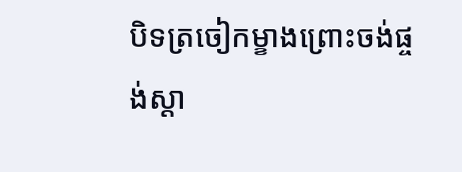បិទត្រចៀកម្ខាងព្រោះចង់ផ្ចង់ស្តា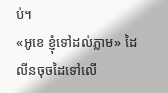ប់។
«អូខេ ខ្ញុំទៅដល់ភ្លាម» ដៃលីនចុចដៃទៅលើ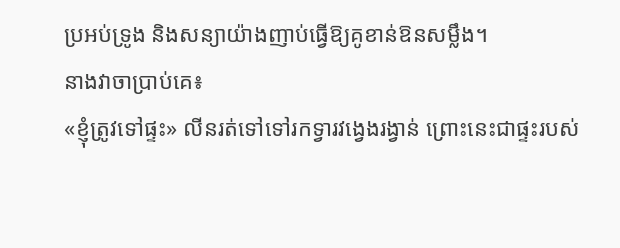ប្រអប់ទ្រូង និងសន្យាយ៉ាងញាប់ធ្វើឱ្យគូខាន់ឱនសម្លឹង។
នាងវាចាប្រាប់គេ៖
«ខ្ញុំត្រូវទៅផ្ទះ» លីនរត់ទៅទៅរកទ្វារវង្វេងរង្វាន់ ព្រោះនេះជាផ្ទះរបស់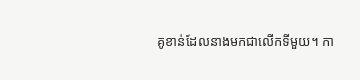គូខាន់ដែលនាងមកជាលើកទីមួយ។ កា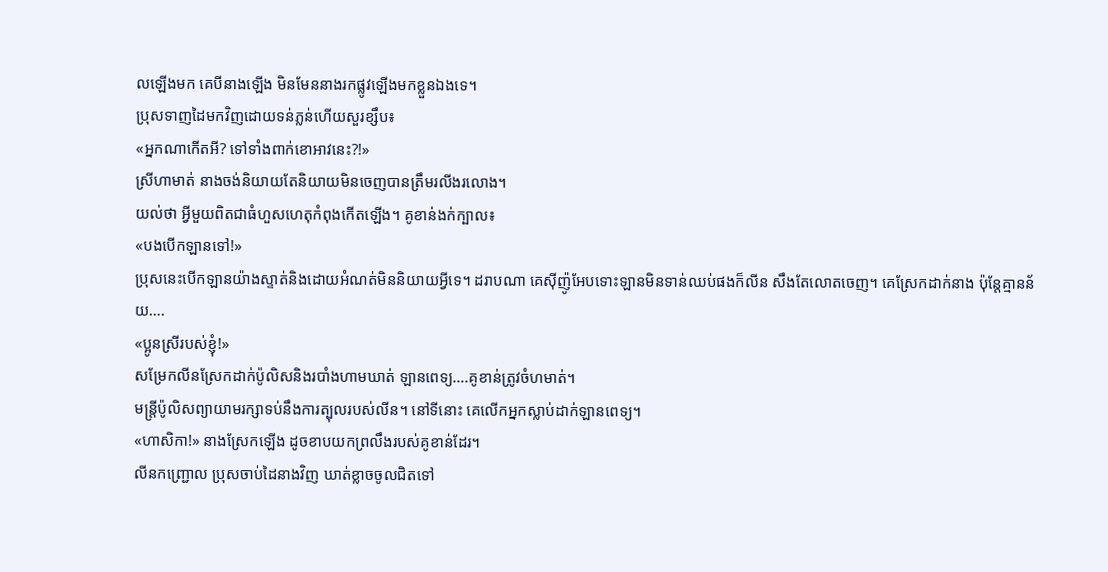លឡើងមក គេបីនាងឡើង មិនមែននាងរកផ្លូវឡើងមកខ្លួនឯងទេ។
ប្រុសទាញដៃមកវិញដោយទន់ភ្លន់ហើយសួរខ្សឹប៖
«អ្នកណាកើតអី? ទៅទាំងពាក់ខោអាវនេះ?!»
ស្រីហាមាត់ នាងចង់និយាយតែនិយាយមិនចេញបានត្រឹមរលីងរលោង។
យល់ថា អ្វីមួយពិតជាធំហួសហេតុកំពុងកើតឡើង។ គូខាន់ងក់ក្បាល៖
«បងបើកឡានទៅ!»
ប្រុសនេះបើកឡានយ៉ាងស្ទាត់និងដោយអំណត់មិននិយាយអ្វីទេ។ ដរាបណា គេស៊ីញ៉ូអែបទោះឡានមិនទាន់ឈប់ផងក៏លីន សឹងតែលោតចេញ។ គេស្រែកដាក់នាង ប៉ុន្តែគ្មានន័យ….
«ប្អូនស្រីរបស់ខ្ញុំ!»
សម្រែកលីនស្រែកដាក់ប៉ូលិសនិងរបាំងហាមឃាត់ ឡានពេទ្យ….គូខាន់ត្រូវចំហមាត់។
មន្ត្រីប៉ូលិសព្យាយាមរក្សាទប់នឹងការត្បុលរបស់លីន។ នៅទីនោះ គេលើកអ្នកស្លាប់ដាក់ឡានពេទ្យ។
«ហាសិកា!» នាងស្រែកឡើង ដូចខាបយកព្រលឹងរបស់គូខាន់ដែរ។
លីនកញ្ជ្រោល ប្រុសចាប់ដៃនាងវិញ ឃាត់ខ្លាចចូលជិតទៅ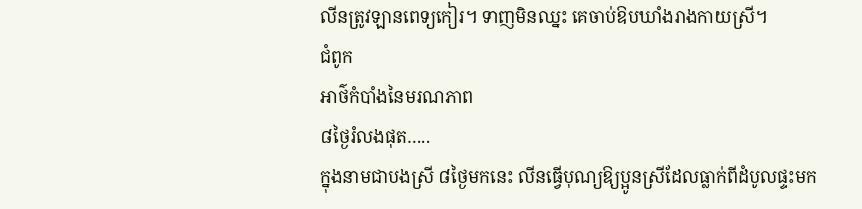លីនត្រូវឡានពេទ្យកៀរ។ ទាញមិនឈ្នះ គេចាប់ឱបឃាំងរាងកាយស្រី។
ជំពូក
អាថ៌កំបាំងនៃមរណភាព
៨ថ្ងៃរំលងផុត…..
ក្នុងនាមជាបងស្រី ៨ថ្ងៃមកនេះ លីនធ្វើបុណ្យឱ្យប្អូនស្រីដែលធ្លាក់ពីដំបូលផ្ទះមក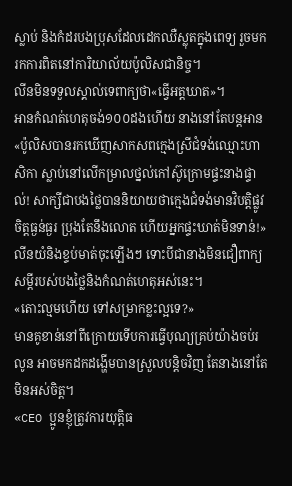ស្លាប់ និងកំដរបងប្រុសដែលដេកឈឺស្លុតក្នុងពេទ្យ រួចមករកការពិតនៅការិយាល័យប៉ូលិសជានិច្ច។
លីនមិនទទួលស្គាល់ទេពាក្យថា«ធ្វើអត្តឃាត»។
អានកំណត់ហេតុចង់១០០ដងហើយ នាងនៅតែបន្តអាន«ប៉ូលិសបានរកឃើញសាកសពក្មេងស្រីជំទង់ឈ្មោះហាសិកា ស្លាប់នៅលើកម្រាលថ្នល់កៅស៊ូក្រោមផ្ទះនាងផ្ទាល់! សាក្សីជាបងថ្លៃបាននិយាយថាក្មេងជំទង់មានវិបត្តិផ្លូវចិត្តធ្ងន់ធ្ងរ ប្រុងតែនឹងលោត ហើយអ្នកផ្ទះឃាត់មិនទាន់!» លីនយំនិងខ្ទប់មាត់ចុះឡើងៗ ទោះបីជានាងមិនជឿពាក្យសម្ដីរបស់បងថ្លៃនិងកំណត់ហេតុអស់នេះ។
«តោះល្មមហើយ ទៅសម្រាកខ្លះល្អទេ?»
មានគូខាន់នៅពីក្រោយទើបការធ្វើបុណ្យគ្រប់យ៉ាងចប់រលូន អាចមកដកដង្ហើមបានស្រួលបន្តិចវិញ តែនាងនៅតែមិនអស់ចិត្ត។
«CEO ប្អូនខ្ញុំត្រូវការយុត្តិធ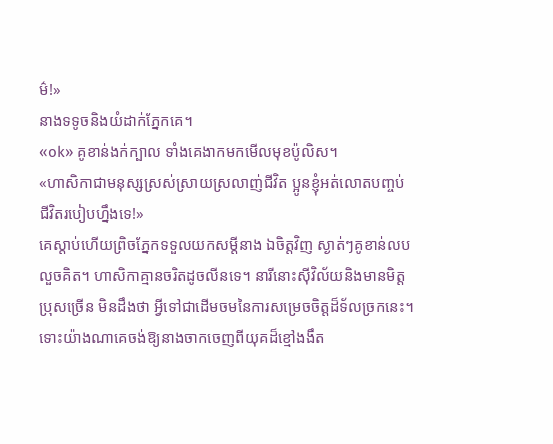ម៌!»
នាងទទូចនិងយំដាក់ភ្នែកគេ។
«ok» គូខាន់ងក់ក្បាល ទាំងគេងាកមកមើលមុខប៉ូលិស។
«ហាសិកាជាមនុស្សស្រស់ស្រាយស្រលាញ់ជីវិត ប្អូនខ្ញុំអត់លោតបញ្ចប់ជីវិតរបៀបហ្នឹងទេ!»
គេស្តាប់ហើយព្រិចភ្នែកទទួលយកសម្តីនាង ឯចិត្តវិញ ស្ងាត់ៗគូខាន់លបលួចគិត។ ហាសិកាគ្មានចរិតដូចលីនទេ។ នារីនោះស៊ីវិល័យនិងមានមិត្តប្រុសច្រើន មិនដឹងថា អ្វីទៅជាដើមចមនៃការសម្រេចចិត្តដ៏ទ័លច្រកនេះ។
ទោះយ៉ាងណាគេចង់ឱ្យនាងចាកចេញពីយុគដ៏ខ្មៅងងឹត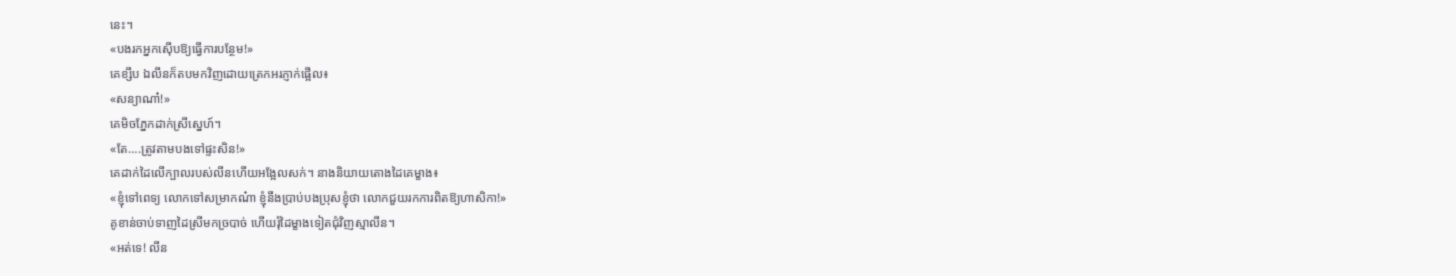នេះ។
«បងរកអ្នកស៊ើបឱ្យធ្វើការបន្ថែម!»
គេខ្សឹប ឯលីនក៏តបមកវិញដោយត្រេកអរភ្ញាក់ផ្អើល៖
«សន្យាណា៎!»
គេមិចភ្នែកដាក់ស្រីស្នេហ៍។
«តែ….ត្រូវតាមបងទៅផ្ទះសិន!»
គេដាក់ដៃលើក្បាលរបស់លីនហើយអង្អែលសក់។ នាងនិយាយតោងដៃគេម្ខាង៖
«ខ្ញុំទៅពេទ្យ លោកទៅសម្រាកណ៎ា ខ្ញុំនឹងប្រាប់បងប្រុសខ្ញុំថា លោកជួយរកការពិតឱ្យហាសិកា!»
គូខាន់ចាប់ទាញដៃស្រីមកច្របាច់ ហើយរុំដៃម្ខាងទៀតជុំវិញស្មាលីន។
«អត់ទេ! លីន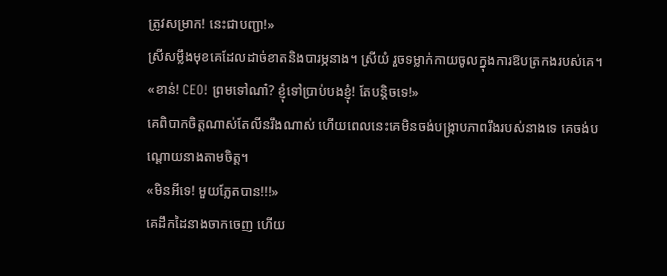ត្រូវសម្រាក! នេះជាបញ្ជា!»
ស្រីសម្លឹងមុខគេដែលដាច់ខាតនិងបារម្ភនាង។ ស្រីយំ រួចទម្លាក់កាយចូលក្នុងការឱបត្រកងរបស់គេ។
«ខាន់! CEO! ព្រមទៅណា៎? ខ្ញុំទៅប្រាប់បងខ្ញុំ! តែបន្តិចទេ!»
គេពិបាកចិត្តណាស់តែលីនរឹងណាស់ ហើយពេលនេះគេមិនចង់បង្ក្រាបភាពរឹងរបស់នាងទេ គេចង់បណ្តោយនាងតាមចិត្ត។
«មិនអីទេ! មួយភ្លែតបាន!!!»
គេដឹកដៃនាងចាកចេញ ហើយ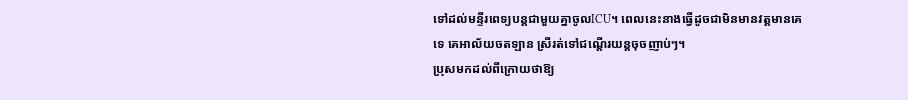ទៅដល់មន្ទីរពេទ្យបន្តជាមួយគ្នាចូលICU។ ពេលនេះនាងធ្វើដូចជាមិនមានវត្តមានគេទេ គេអាល័យចតឡាន ស្រីរត់ទៅជណ្តើរយន្តចុចញាប់ៗ។
ប្រុសមកដល់ពីក្រោយថាឱ្យ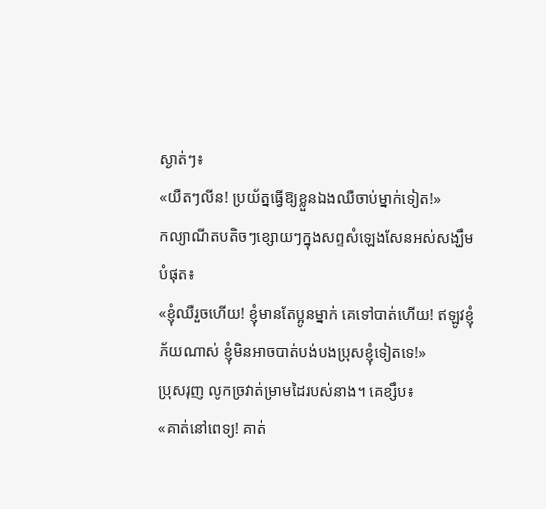ស្ងាត់ៗ៖
«យឺតៗលីន! ប្រយ័ត្នធ្វើឱ្យខ្លួនឯងឈឺចាប់ម្នាក់ទៀត!»
កល្យាណីតបតិចៗខ្សោយៗក្នុងសព្ទសំឡេងសែនអស់សង្ឃឹមបំផុត៖
«ខ្ញុំឈឺរួចហើយ! ខ្ញុំមានតែប្អូនម្នាក់ គេទៅបាត់ហើយ! ឥឡូវខ្ញុំភ័យណាស់ ខ្ញុំមិនអាចបាត់បង់បងប្រុសខ្ញុំទៀតទេ!»
ប្រុសរុញ លូកច្រវាត់ម្រាមដៃរបស់នាង។ គេខ្សឹប៖
«គាត់នៅពេទ្យ! គាត់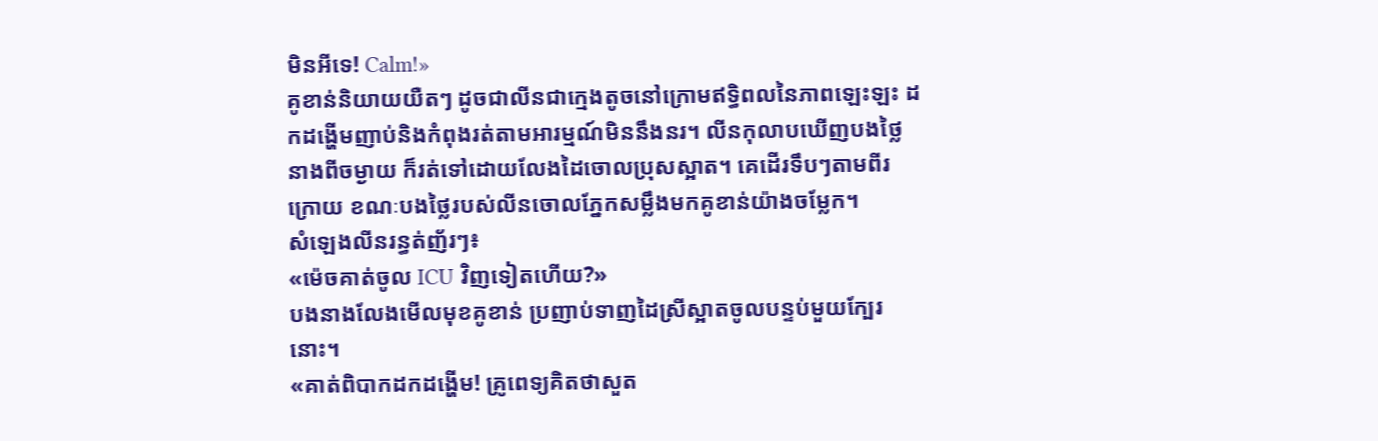មិនអីទេ! Calm!»
គូខាន់និយាយយឺតៗ ដូចជាលីនជាក្មេងតូចនៅក្រោមឥទ្ធិពលនៃភាពឡេះឡះ ដកដង្ហើមញាប់និងកំពុងរត់តាមអារម្មណ៍មិននឹងនរ។ លីនកុលាបឃើញបងថ្លៃនាងពីចម្ងាយ ក៏រត់ទៅដោយលែងដៃចោលប្រុសស្អាត។ គេដើរទឹបៗតាមពីរក្រោយ ខណៈបងថ្លៃរបស់លីនចោលភ្នែកសម្លឹងមកគូខាន់យ៉ាងចម្លែក។
សំឡេងលីនរន្ធត់ញ័រៗ៖
«ម៉េចគាត់ចូល ICU វិញទៀតហើយ?»
បងនាងលែងមើលមុខគូខាន់ ប្រញាប់ទាញដៃស្រីស្អាតចូលបន្ទប់មួយក្បែរនោះ។
«គាត់ពិបាកដកដង្ហើម! គ្រូពេទ្យគិតថាសួត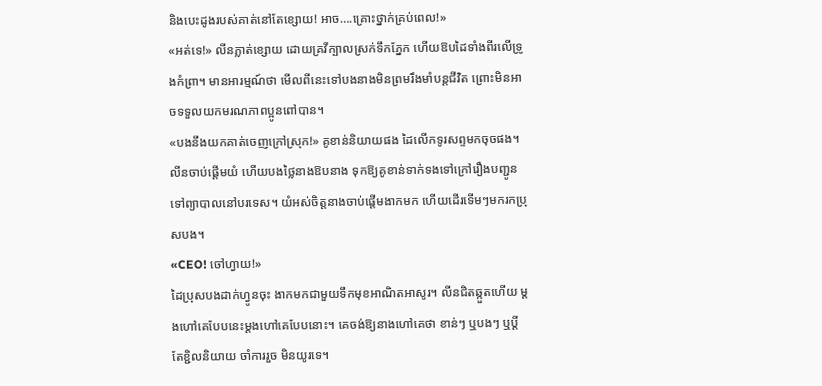និងបេះដូងរបស់គាត់នៅតែខ្សោយ! អាច….គ្រោះថ្នាក់គ្រប់ពេល!»
«អត់ទេ!» លីនភ្លាត់ខ្សោយ ដោយគ្រវីក្បាលស្រក់ទឹកភ្នែក ហើយឱបដៃទាំងពីរលើទ្រូងកំព្រា។ មានអារម្មណ៍ថា មើលពីនេះទៅបងនាងមិនព្រមរឹងមាំបន្តជីវិត ព្រោះមិនអាចទទួលយកមរណភាពប្អូនពៅបាន។
«បងនឹងយកគាត់ចេញក្រៅស្រុក!» គូខាន់និយាយផង ដៃលើកទូរសព្ទមកចុចផង។
លីនចាប់ផ្តើមយំ ហើយបងថ្លៃនាងឱបនាង ទុកឱ្យគូខាន់ទាក់ទងទៅក្រៅរឿងបញ្ជូនទៅព្យាបាលនៅបរទេស។ យំអស់ចិត្តនាងចាប់ផ្តើមងាកមក ហើយដើរទើមៗមករកប្រុសបង។
«CEO! ចៅហ្វាយ!»
ដៃប្រុសបងដាក់ហ្វូនចុះ ងាកមកជាមួយទឹកមុខអាណិតអាសូរ។ លីនជិតឆ្កួតហើយ ម្តងហៅគេបែបនេះម្តងហៅគេបែបនោះ។ គេចង់ឱ្យនាងហៅគេថា ខាន់ៗ ឬបងៗ ឬប្តី តែខ្ជិលនិយាយ ចាំការរួច មិនយូរទេ។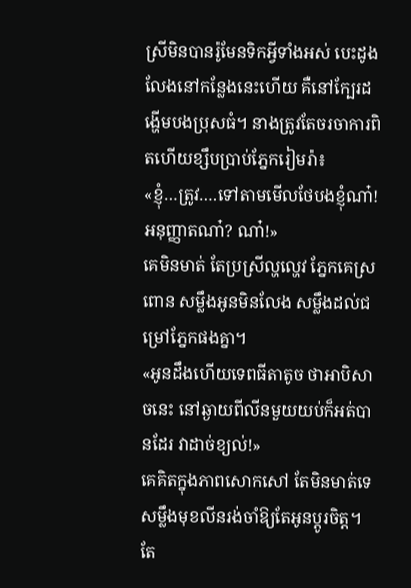ស្រីមិនបានរ៉ូមែនទិកអ្វីទាំងអស់ បេះដូងលែងនៅកន្លែងនេះហើយ គឺនៅក្បែរដង្ហើមបងប្រុសធំ។ នាងត្រូវតែចរចាការពិតហើយខ្សឹបប្រាប់ភ្នែករៀមរ៉ា៖
«ខ្ញុំ…ត្រូវ….ទៅតាមមើលថែបងខ្ញុំណា៎! អនុញ្ញាតណា៎? ណា៎!»
គេមិនមាត់ តែប្រស្រីល្ហល្ហេវ ភ្នែកគេស្រពោន សម្លឹងអូនមិនលែង សម្លឹងដល់ជម្រៅភ្នែកផងគ្នា។
«អូនដឹងហើយទេពធីតាតូច ថាអាបិសាចនេះ នៅឆ្ងាយពីលីនមួយយប់ក៏អត់បានដែរ វាដាច់ខ្យល់!»
គេគិតក្នុងភាពសោកសៅ តែមិនមាត់ទេ សម្លឹងមុខលីនរង់ចាំឱ្យតែអូនប្តូរចិត្ត។ តែ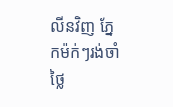លីនវិញ ភ្នែកម៉ក់ៗរង់ចាំថ្លៃ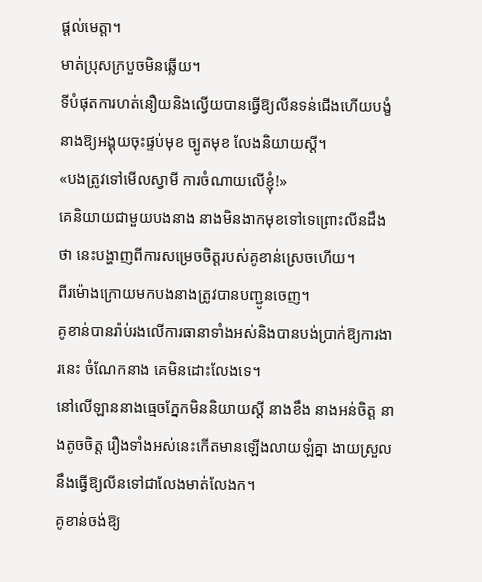ផ្តល់មេត្តា។
មាត់ប្រុសក្របួចមិនឆ្លើយ។
ទីបំផុតការហត់នឿយនិងល្វើយបានធ្វើឱ្យលីនទន់ជើងហើយបង្ខំនាងឱ្យអង្គុយចុះផ្ទប់មុខ ច្បូតមុខ លែងនិយាយស្តី។
«បងត្រូវទៅមើលស្វាមី ការចំណាយលើខ្ញុំ!»
គេនិយាយជាមួយបងនាង នាងមិនងាកមុខទៅទេព្រោះលីនដឹងថា នេះបង្ហាញពីការសម្រេចចិត្តរបស់គូខាន់ស្រេចហើយ។
ពីរម៉ោងក្រោយមកបងនាងត្រូវបានបញ្ជូនចេញ។
គូខាន់បានរ៉ាប់រងលើការធានាទាំងអស់និងបានបង់ប្រាក់ឱ្យការងារនេះ ចំណែកនាង គេមិនដោះលែងទេ។
នៅលើឡាននាងធ្មេចភ្នែកមិននិយាយស្តី នាងខឹង នាងអន់ចិត្ត នាងតូចចិត្ត រឿងទាំងអស់នេះកើតមានឡើងលាយឡំគ្នា ងាយស្រួលនឹងធ្វើឱ្យលីនទៅជាលែងមាត់លែងក។
គូខាន់ចង់ឱ្យ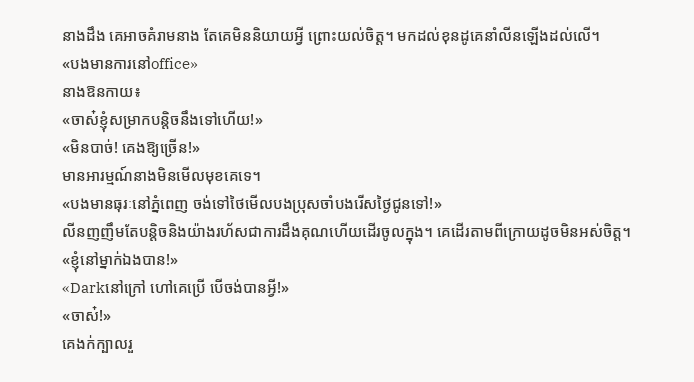នាងដឹង គេអាចគំរាមនាង តែគេមិននិយាយអ្វី ព្រោះយល់ចិត្ត។ មកដល់ខុនដូគេនាំលីនឡើងដល់លើ។
«បងមានការនៅoffice»
នាងឱនកាយ៖
«ចាស៎ខ្ញុំសម្រាកបន្តិចនឹងទៅហើយ!»
«មិនបាច់! គេងឱ្យច្រើន!»
មានអារម្មណ៍នាងមិនមើលមុខគេទេ។
«បងមានធុរៈនៅភ្នំពេញ ចង់ទៅថៃមើលបងប្រុសចាំបងរើសថ្ងៃជូនទៅ!»
លីនញញឹមតែបន្តិចនិងយ៉ាងរហ័សជាការដឹងគុណហើយដើរចូលក្នុង។ គេដើរតាមពីក្រោយដូចមិនអស់ចិត្ត។
«ខ្ញុំនៅម្នាក់ឯងបាន!»
«Darkនៅក្រៅ ហៅគេប្រើ បើចង់បានអ្វី!»
«ចាស៎!»
គេងក់ក្បាលរួ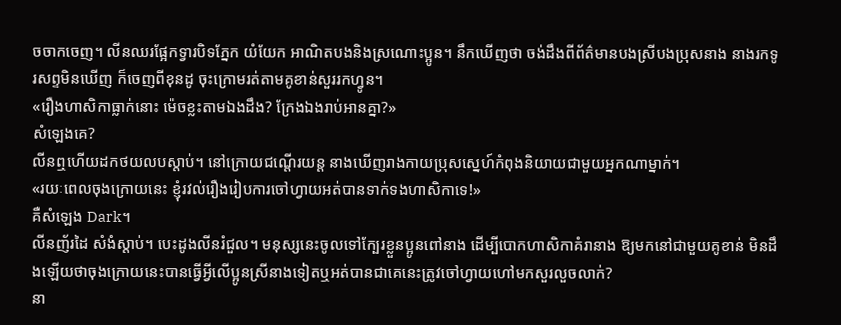ចចាកចេញ។ លីនឈរផ្អែកទ្វារបិទភ្នែក យំយែក អាណិតបងនិងស្រណោះប្អូន។ នឹកឃើញថា ចង់ដឹងពីព័ត៌មានបងស្រីបងប្រុសនាង នាងរកទូរសព្ទមិនឃើញ ក៏ចេញពីខុនដូ ចុះក្រោមរត់តាមគូខាន់សួររកហ្វូន។
«រឿងហាសិកាធ្លាក់នោះ ម៉េចខ្លះតាមឯងដឹង? ក្រែងឯងរាប់អានគ្នា?»
សំឡេងគេ?
លីនឮហើយដកថយលបស្តាប់។ នៅក្រោយជណ្តើរយន្ត នាងឃើញរាងកាយប្រុសស្នេហ៍កំពុងនិយាយជាមួយអ្នកណាម្នាក់។
«រយៈពេលចុងក្រោយនេះ ខ្ញុំរវល់រឿងរៀបការចៅហ្វាយអត់បានទាក់ទងហាសិកាទេ!»
គឺសំឡេង Dark។
លីនញ័រដៃ សំងំស្តាប់។ បេះដូងលីនរំជួល។ មនុស្សនេះចូលទៅក្បែរខ្លួនប្អូនពៅនាង ដើម្បីបោកហាសិកាគំរានាង ឱ្យមកនៅជាមួយគូខាន់ មិនដឹងឡើយថាចុងក្រោយនេះបានធ្វើអ្វីលើប្អូនស្រីនាងទៀតឬអត់បានជាគេនេះត្រូវចៅហ្វាយហៅមកសួរលួចលាក់?
នា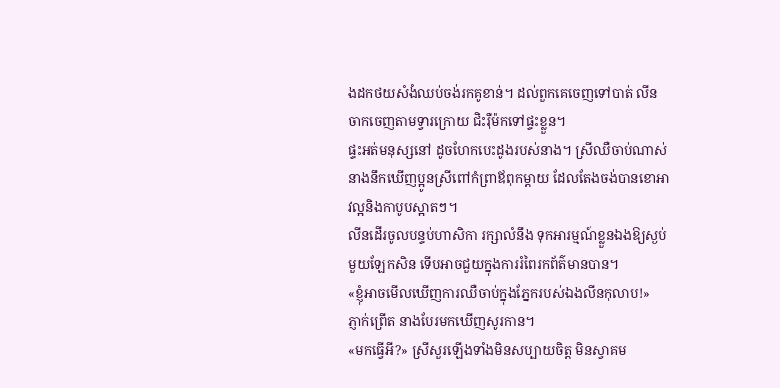ងដកថយសំងំឈប់ចង់រកគូខាន់។ ដល់ពួកគេចេញទៅបាត់ លីនចាកចេញតាមទ្វារក្រោយ ជិះរ៉ឺម៉កទៅផ្ទះខ្លួន។
ផ្ទះអត់មនុស្សនៅ ដូចហែកបេះដូងរបស់នាង។ ស្រីឈឺចាប់ណាស់ នាងនឹកឃើញប្អូនស្រីពៅកំព្រាឪពុកម្តាយ ដែលតែងចង់បានខោអាវល្អនិងកាបូបស្អាតៗ។
លីនដើរចូលបន្ទប់ហាសិកា រក្សាលំនឹង ទុកអារម្មណ៍ខ្លួនឯងឱ្យស្ងប់មួយឡែកសិន ទើបអាចជួយក្នុងការរំពៃរកព័ត៌មានបាន។
«ខ្ញុំអាចមើលឃើញការឈឺចាប់ក្នុងភ្នែករបស់ឯងលីនកុលាប!»
ភ្ញាក់ព្រើត នាងបែរមកឃើញសូរកាន។
«មកធ្វើអី?» ស្រីសួរឡើងទាំងមិនសប្បាយចិត្ត មិនស្វាគម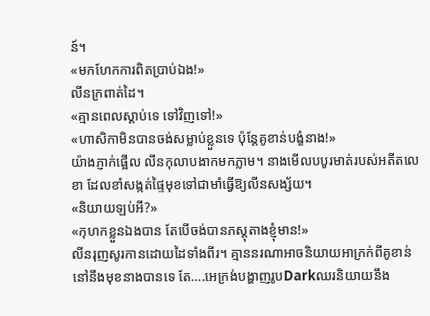ន៍។
«មកហែកការពិតប្រាប់ឯង!»
លីនក្រពាត់ដៃ។
«គ្មានពេលស្តាប់ទេ ទៅវិញទៅ!»
«ហាសិកាមិនបានចង់សម្លាប់ខ្លួនទេ ប៉ុន្តែគូខាន់បង្ខំនាង!»
យ៉ាងភ្ញាក់ផ្អើល លីនកុលាបងាកមកភ្លាម។ នាងមើលបបូរមាត់របស់អតីតលេខា ដែលខាំសង្កត់ផ្ទៃមុខទៅជាមាំធ្វើឱ្យលីនសង្ស័យ។
«និយាយឡប់អី?»
«កុហកខ្លួនឯងបាន តែបើចង់បានភស្តុតាងខ្ញុំមាន!»
លីនរុញសូរកានដោយដៃទាំងពីរ។ គ្មាននរណាអាចនិយាយអាក្រក់ពីគូខាន់នៅនឹងមុខនាងបានទេ តែ….អេក្រង់បង្ហាញរូបDarkឈរនិយាយនឹង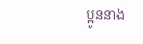ប្អូននាង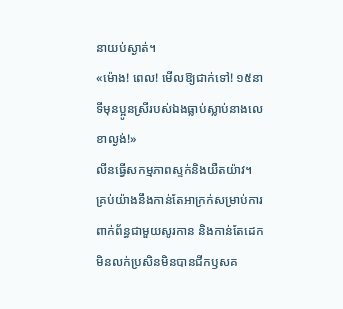នាយប់ស្ងាត់។
«ម៉ោង! ពេល! មើលឱ្យជាក់ទៅ! ១៥នាទីមុនប្អូនស្រីរបស់ឯងធ្លាប់ស្លាប់នាងលេខាល្ងង់!»
លីនធ្វើសកម្មភាពស្ទក់និងយឺតយ៉ាវ។ គ្រប់យ៉ាងនឹងកាន់តែអាក្រក់សម្រាប់ការពាក់ព័ន្ធជាមួយសូរកាន និងកាន់តែដេកមិនលក់ប្រសិនមិនបានជីកឫសគ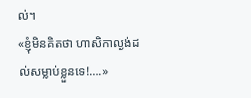ល់។
«ខ្ញុំមិនគិតថា ហាសិកាល្ងង់ដល់សម្លាប់ខ្លួនទេ!….»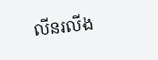លីនរលីង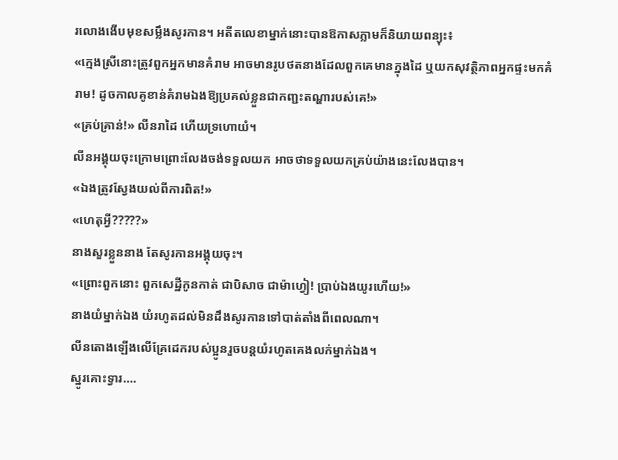រលោងងើបមុខសម្លឹងសូរកាន។ អតីតលេខាម្នាក់នោះបានឱកាសភ្លាមក៏និយាយពន្យុះ៖
«ក្មេងស្រីនោះត្រូវពួកអ្នកមានគំរាម អាចមានរូបថតនាងដែលពួកគេមានក្នុងដៃ ឬយកសុវត្ថិភាពអ្នកផ្ទះមកគំរាម! ដូចកាលគូខាន់គំរាមឯងឱ្យប្រគល់ខ្លួនជាកញ្ជះតណ្ហារបស់គេ!»
«គ្រប់គ្រាន់!» លីនរាដៃ ហើយទ្រហោយំ។
លីនអង្គុយចុះក្រោមព្រោះលែងចង់ទទួលយក អាចថាទទួលយកគ្រប់យ៉ាងនេះលែងបាន។
«ឯងត្រូវស្វែងយល់ពីការពិត!»
«ហេតុអ្វី?????»
នាងសួរខ្លួននាង តែសូរកានអង្គុយចុះ។
«ព្រោះពួកនោះ ពួកសេដ្ឋីកូនកាត់ ជាបិសាច ជាម៉ាហ្វៀ! ប្រាប់ឯងយូរហើយ!»
នាងយំម្នាក់ឯង យំរហូតដល់មិនដឹងសូរកានទៅបាត់តាំងពីពេលណា។
លីនតោងឡើងលើគ្រែដេករបស់ប្អូនរួចបន្តយំរហូតគេងលក់ម្នាក់ឯង។
ស្នូរគោះទ្វារ….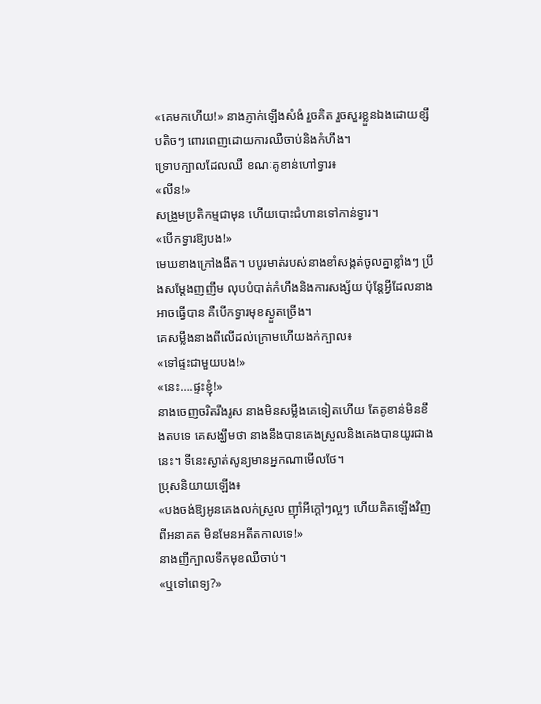«គេមកហើយ!» នាងភ្ញាក់ឡើងសំងំ រួចគិត រួចសួរខ្លួនឯងដោយខ្សឹបតិចៗ ពោរពេញដោយការឈឺចាប់និងកំហឹង។
ទ្រោបក្បាលដែលឈឺ ខណៈគូខាន់ហៅទ្វារ៖
«លីន!»
សង្រួមប្រតិកម្មជាមុន ហើយបោះជំហានទៅកាន់ទ្វារ។
«បើកទ្វារឱ្យបង!»
មេឃខាងក្រៅងងឹត។ បបូរមាត់របស់នាងខាំសង្កត់ចូលគ្នាខ្លាំងៗ ប្រឹងសម្តែងញញឹម លុបបំបាត់កំហឹងនិងការសង្ស័យ ប៉ុន្តែអ្វីដែលនាងអាចធ្វើបាន គឺបើកទ្វារមុខស្ងួតច្រើង។
គេសម្លឹងនាងពីលើដល់ក្រោមហើយងក់ក្បាល៖
«ទៅផ្ទះជាមួយបង!»
«នេះ….ផ្ទះខ្ញុំ!»
នាងចេញចរិតរឹងរូស នាងមិនសម្លឹងគេទៀតហើយ តែគូខាន់មិនខឹងតបទេ គេសង្ឃឹមថា នាងនឹងបានគេងស្រួលនិងគេងបានយូរជាងនេះ។ ទីនេះស្ងាត់សូន្យមានអ្នកណាមើលថែ។
ប្រុសនិយាយឡើង៖
«បងចង់ឱ្យអូនគេងលក់ស្រួល ញ៉ាំអីក្តៅៗល្អៗ ហើយគិតឡើងវិញពីអនាគត មិនមែនអតីតកាលទេ!»
នាងញីក្បាលទឹកមុខឈឺចាប់។
«ឬទៅពេទ្យ?»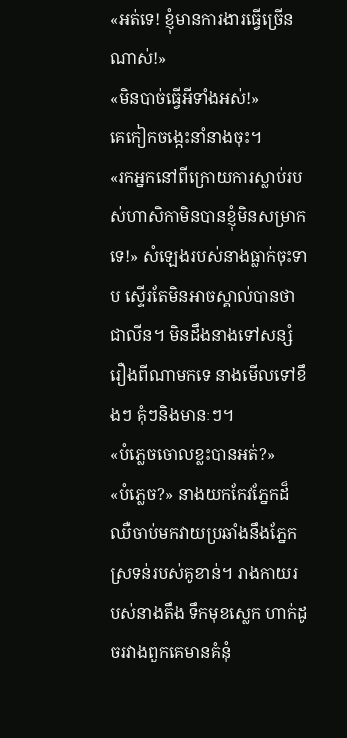«អត់ទេ! ខ្ញុំមានការងារធ្វើច្រើនណាស់!»
«មិនបាច់ធ្វើអីទាំងអស់!»
គេកៀកចង្កេះនាំនាងចុះ។
«រកអ្នកនៅពីក្រោយការស្លាប់របស់ហាសិកាមិនបានខ្ញុំមិនសម្រាកទេ!» សំឡេងរបស់នាងធ្លាក់ចុះទាប ស្ទើរតែមិនអាចស្គាល់បានថាជាលីន។ មិនដឹងនាងទៅសន្សំរឿងពីណាមកទេ នាងមើលទៅខឹងៗ គុំៗនិងមានៈៗ។
«បំភ្លេចចោលខ្លះបានអត់?»
«បំភ្លេច?» នាងយកកែវភ្នែកដ៏ឈឺចាប់មកវាយប្រឆាំងនឹងភ្នែកស្រទន់របស់គូខាន់។ រាងកាយរបស់នាងតឹង ទឹកមុខស្លេក ហាក់ដូចរវាងពួកគេមានគំនុំ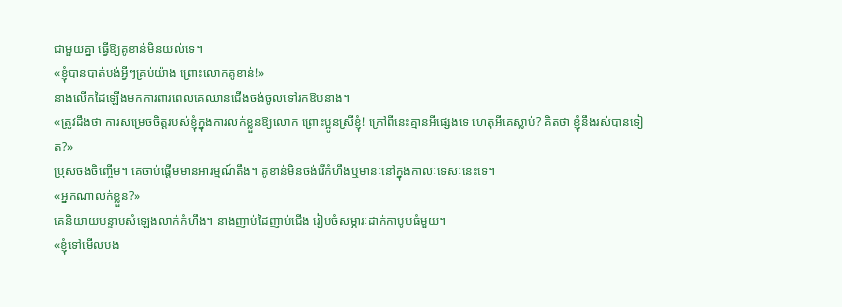ជាមួយគ្នា ធ្វើឱ្យគូខាន់មិនយល់ទេ។
«ខ្ញុំបានបាត់បង់អ្វីៗគ្រប់យ៉ាង ព្រោះលោកគូខាន់!»
នាងលើកដៃឡើងមកការពារពេលគេឈានជើងចង់ចូលទៅរកឱបនាង។
«ត្រូវដឹងថា ការសម្រេចចិត្តរបស់ខ្ញុំក្នុងការលក់ខ្លួនឱ្យលោក ព្រោះប្អូនស្រីខ្ញុំ! ក្រៅពីនេះគ្មានអីផ្សេងទេ ហេតុអីគេស្លាប់? គិតថា ខ្ញុំនឹងរស់បានទៀត?»
ប្រុសចងចិញ្ចើម។ គេចាប់ផ្តើមមានអារម្មណ៍តឹង។ គូខាន់មិនចង់រើកំហឹងឬមានៈនៅក្នុងកាលៈទេសៈនេះទេ។
«អ្នកណាលក់ខ្លួន?»
គេនិយាយបន្ទាបសំឡេងលាក់កំហឹង។ នាងញាប់ដៃញាប់ជើង រៀបចំសម្ភារៈដាក់កាបូបធំមួយ។
«ខ្ញុំទៅមើលបង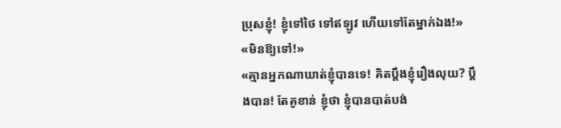ប្រុសខ្ញុំ! ខ្ញុំទៅថៃ ទៅឥឡូវ ហើយទៅតែម្នាក់ឯង!»
«មិនឱ្យទៅ!»
«គ្មានអ្នកណាឃាត់ខ្ញុំបានទេ! គិតប្តឹងខ្ញុំរឿងលុយ? ប្តឹងបាន! តែគូខាន់ ខ្ញុំថា ខ្ញុំបានបាត់បង់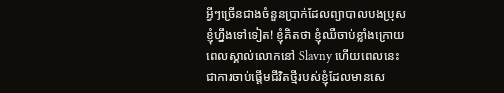អ្វីៗច្រើនជាងចំនួនប្រាក់ដែលព្យាបាលបងប្រុសខ្ញុំហ្នឹងទៅទៀត! ខ្ញុំគិតថា ខ្ញុំឈឺចាប់ខ្លាំងក្រោយពេលស្គាល់លោកនៅ Slavny ហើយពេលនេះ ជាការចាប់ផ្តើមជីវិតថ្មីរបស់ខ្ញុំដែលមានសេ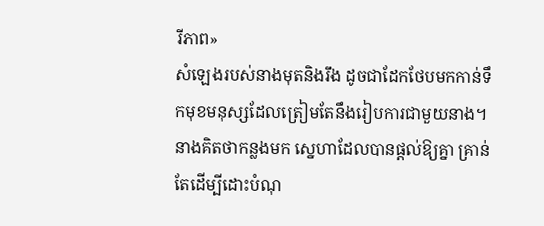រីភាព»
សំឡេងរបស់នាងមុតនិងរឹង ដូចជាដែកថែបមកកាន់ទឹកមុខមនុស្សដែលត្រៀមតែនឹងរៀបការជាមួយនាង។ នាងគិតថាកន្លងមក ស្នេហាដែលបានផ្តល់ឱ្យគ្នា គ្រាន់តែដើម្បីដោះបំណុ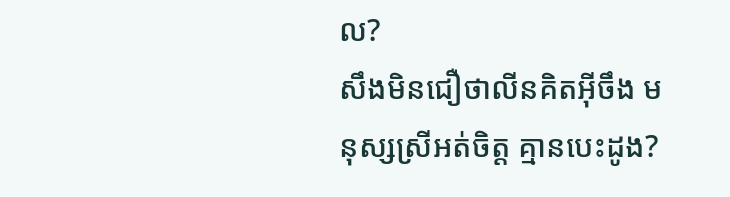ល?
សឹងមិនជឿថាលីនគិតអ៊ីចឹង មនុស្សស្រីអត់ចិត្ត គ្មានបេះដូង?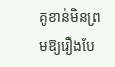គូខាន់មិនព្រមឱ្យរឿងបែ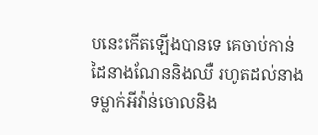បនេះកើតឡើងបានទេ គេចាប់កាន់ដៃនាងណែននិងឈឺ រហូតដល់នាងទម្លាក់អីវ៉ាន់ចោលនិង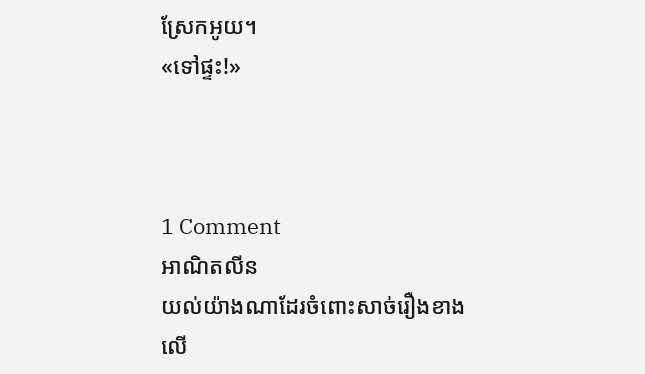ស្រែកអូយ។
«ទៅផ្ទះ!»



1 Comment
អាណិតលីន
យល់យ៉ាងណាដែរចំពោះសាច់រឿងខាងលើ